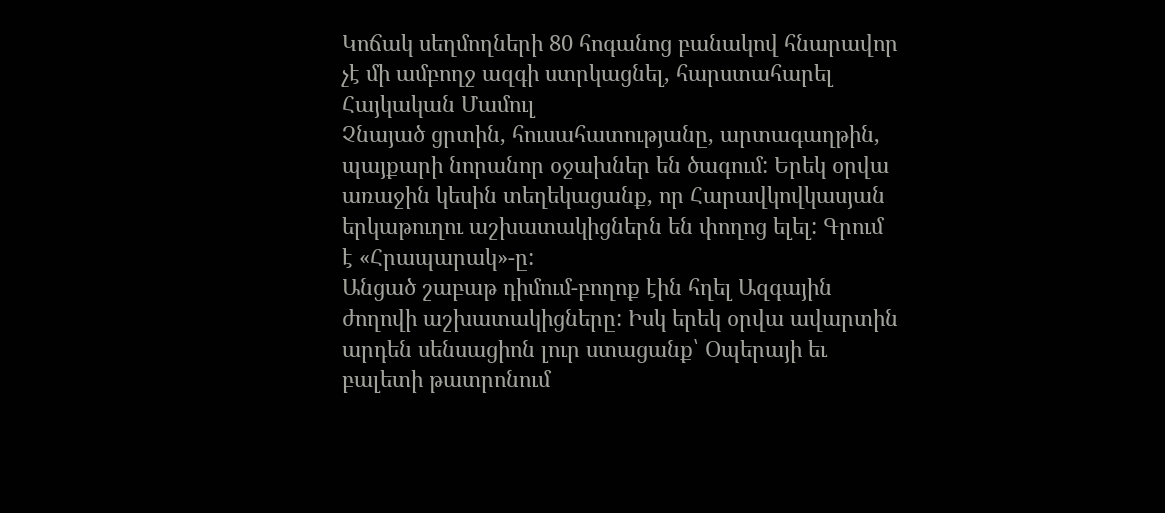Կոճակ սեղմողների 80 հոգանոց բանակով հնարավոր չէ մի ամբողջ ազգի ստրկացնել, հարստահարել
Հայկական Մամուլ
Չնայած ցրտին, հուսահատությանը, արտագաղթին, պայքարի նորանոր օջախներ են ծագում: Երեկ օրվա առաջին կեսին տեղեկացանք, որ Հարավկովկասյան երկաթուղու աշխատակիցներն են փողոց ելել: Գրում է «Հրապարակ»-ը:
Անցած շաբաթ դիմում-բողոք էին հղել Ազգային ժողովի աշխատակիցները: Իսկ երեկ օրվա ավարտին արդեն սենսացիոն լուր ստացանք՝ Օպերայի եւ բալետի թատրոնում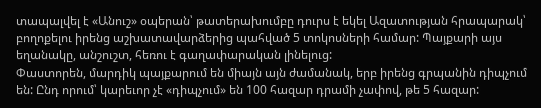տապալվել է «Անուշ» օպերան՝ թատերախումբը դուրս է եկել Ազատության հրապարակ՝ բողոքելու իրենց աշխատավարձերից պահված 5 տոկոսների համար: Պայքարի այս եղանակը, անշուշտ, հեռու է գաղափարական լինելուց:
Փաստորեն, մարդիկ պայքարում են միայն այն ժամանակ, երբ իրենց գրպանին դիպչում են: Ընդ որում՝ կարեւոր չէ «դիպչում» են 100 հազար դրամի չափով, թե 5 հազար: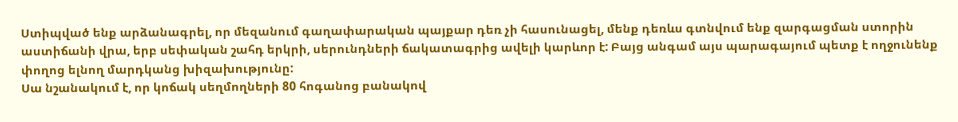Ստիպված ենք արձանագրել, որ մեզանում գաղափարական պայքար դեռ չի հասունացել, մենք դեռևս գտնվում ենք զարգացման ստորին աստիճանի վրա, երբ սեփական շահդ երկրի, սերունդների ճակատագրից ավելի կարևոր է: Բայց անգամ այս պարագայում պետք է ողջունենք փողոց ելնող մարդկանց խիզախությունը:
Սա նշանակում է, որ կոճակ սեղմողների 80 հոգանոց բանակով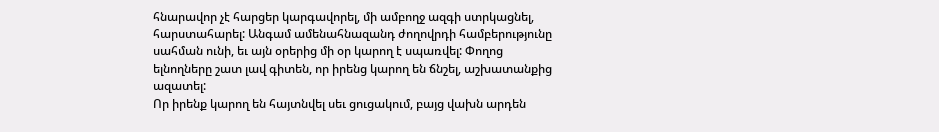հնարավոր չէ հարցեր կարգավորել, մի ամբողջ ազգի ստրկացնել, հարստահարել: Անգամ ամենահնազանդ ժողովրդի համբերությունը սահման ունի, եւ այն օրերից մի օր կարող է սպառվել: Փողոց ելնողները շատ լավ գիտեն, որ իրենց կարող են ճնշել, աշխատանքից ազատել:
Որ իրենք կարող են հայտնվել սեւ ցուցակում, բայց վախն արդեն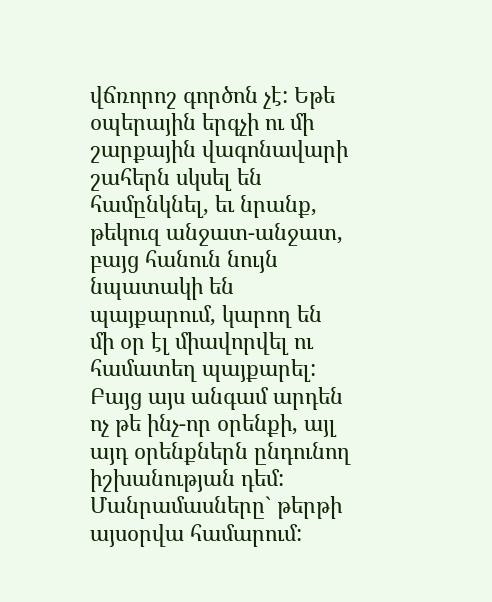վճռորոշ գործոն չէ: Եթե օպերային երգչի ու մի շարքային վագոնավարի շահերն սկսել են համընկնել, եւ նրանք, թեկուզ անջատ-անջատ, բայց հանուն նույն նպատակի են պայքարում, կարող են մի օր էլ միավորվել ու համատեղ պայքարել: Բայց այս անգամ արդեն ոչ թե ինչ-որ օրենքի, այլ այդ օրենքներն ընդունող իշխանության դեմ:
Մանրամասները` թերթի այսօրվա համարում: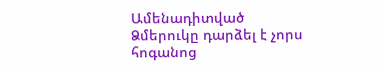Ամենադիտված
Ձմերուկը դարձել է չորս հոգանոց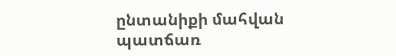ընտանիքի մահվան պատճառ